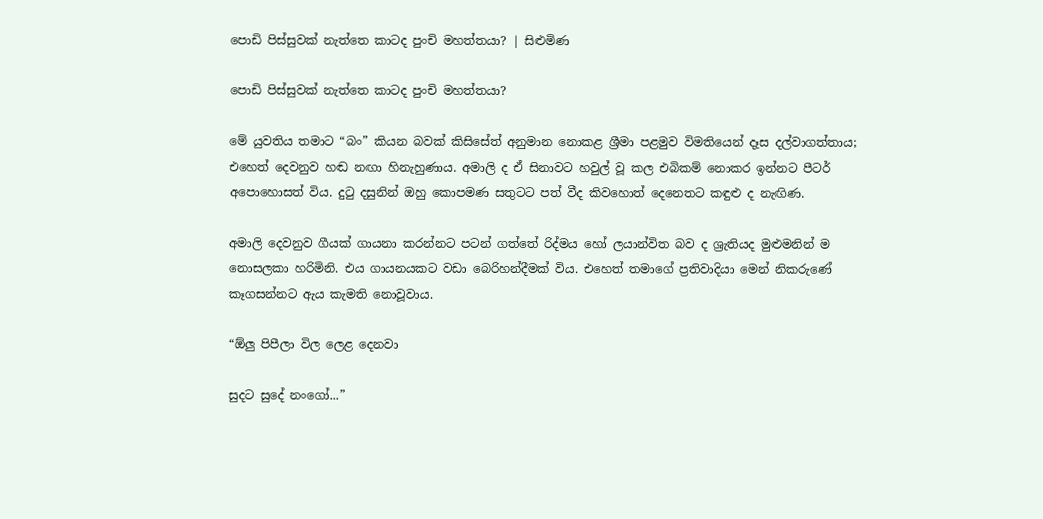පොඩි පිස්සුවක් නැත්තෙ කාටද පුංචි මහත්තයා? | සිළුමිණ

පොඩි පිස්සුවක් නැත්තෙ කාටද පුංචි මහත්තයා?

මේ යුවතිය තමාට “බං” කියන බවක් කිසිසේත් අනුමාන නොකළ ශ්‍රීමා පළමුව විමතියෙන් දෑස දල්වාගත්තාය; එහෙත් දෙවනුව හඬ නඟා හිනැහුණාය. අමාලි ද ඒ සිනාවට හවුල් වූ කල එබිකම් නොකර ඉන්නට පීටර් අපොහොසත් විය. දුටු දසුනින් ඔහු කොපමණ සතුටට පත් වීද කිවහොත් දෙනෙතට කඳුළු ද නැඟිණ.

අමාලි දෙවනුව ගීයක් ගායනා කරන්නට පටන් ගත්තේ රිද්මය හෝ ලයාන්විත බව ද ශ්‍රැතියද මුළුමනින් ම නොසලකා හරිමිනි. එය ගායනයකට වඩා බෙරිහන්දීමක් විය. එහෙත් තමාගේ ප්‍රතිවාදියා මෙන් නිකරුණේ කෑගසන්නට ඇය කැමති නොවූවාය.

“ඕලු පිපීලා විල ලෙළ දෙනවා

සුදට සුදේ නංගෝ...”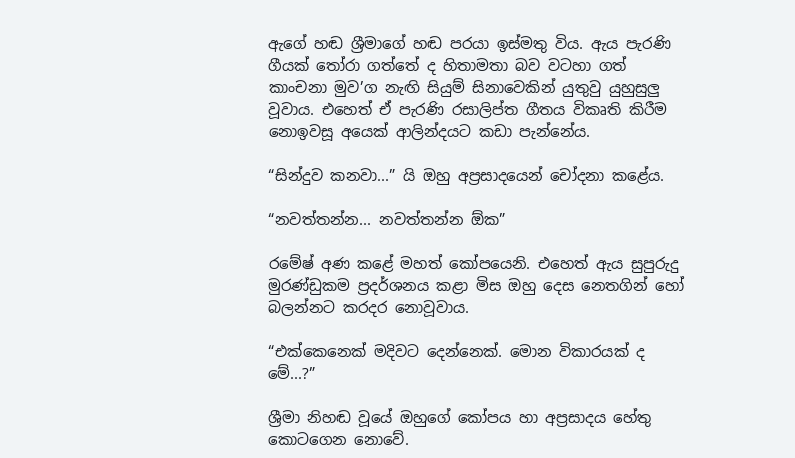ඇගේ හඬ ශ්‍රීමාගේ හඬ පරයා ඉස්මතු විය. ඇය පැරණි ගීයක් තෝරා ගත්තේ ද හිතාමතා බව වටහා ගත් කාංචනා මුව’ග නැඟි සියුම් සිනාවෙකින් යුතුවු යුහුසුලු වූවාය. එහෙත් ඒ පැරණි රසාලිප්ත ගීතය විකෘති කිරීම නොඉවසූ අයෙක් ආලින්දයට කඩා පැන්නේය.

“සින්දුව කනවා...” යි ඔහු අප්‍රසාදයෙන් චෝදනා කළේය.

“නවත්තන්න... නවත්තන්න ඕක”

රමේෂ් අණ කළේ මහත් කෝපයෙනි. එහෙත් ඇය සුපුරුදු මුරණ්ඩුකම ප්‍රදර්ශනය කළා මිස ඔහු දෙස නෙතගින් හෝ බලන්නට කරදර නොවූවාය.

“එක්කෙනෙක් මදිවට දෙන්නෙක්. මොන විකාරයක් ද මේ...?”

ශ්‍රීමා නිහඬ වූයේ ඔහුගේ කෝපය හා අප්‍රසාදය හේතු කොටගෙන නොවේ.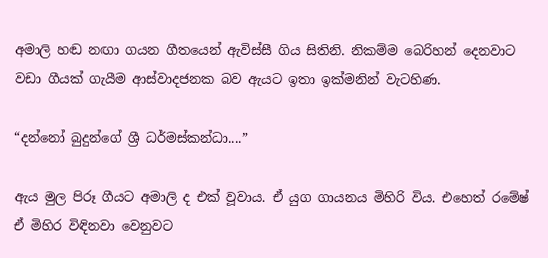අමාලි හඬ නඟා ගයන ගීතයෙන් ඇවිස්සී ගිය සිතිනි. නිකම්ම බෙරිහන් දෙනවාට වඩා ගීයක් ගැයීම ආස්වාදජනක බව ඇයට ඉතා ඉක්මනින් වැටහිණ.

“දන්නෝ බුදුන්ගේ ශ්‍රී ධර්මස්කන්ධා....”

ඇය මුල පිරූ ගීයට අමාලි ද එක් වූවාය. ඒ යුග ගායනය මිහිරි විය. එහෙත් රමේෂ් ඒ මිහිර විඳිනවා වෙනුවට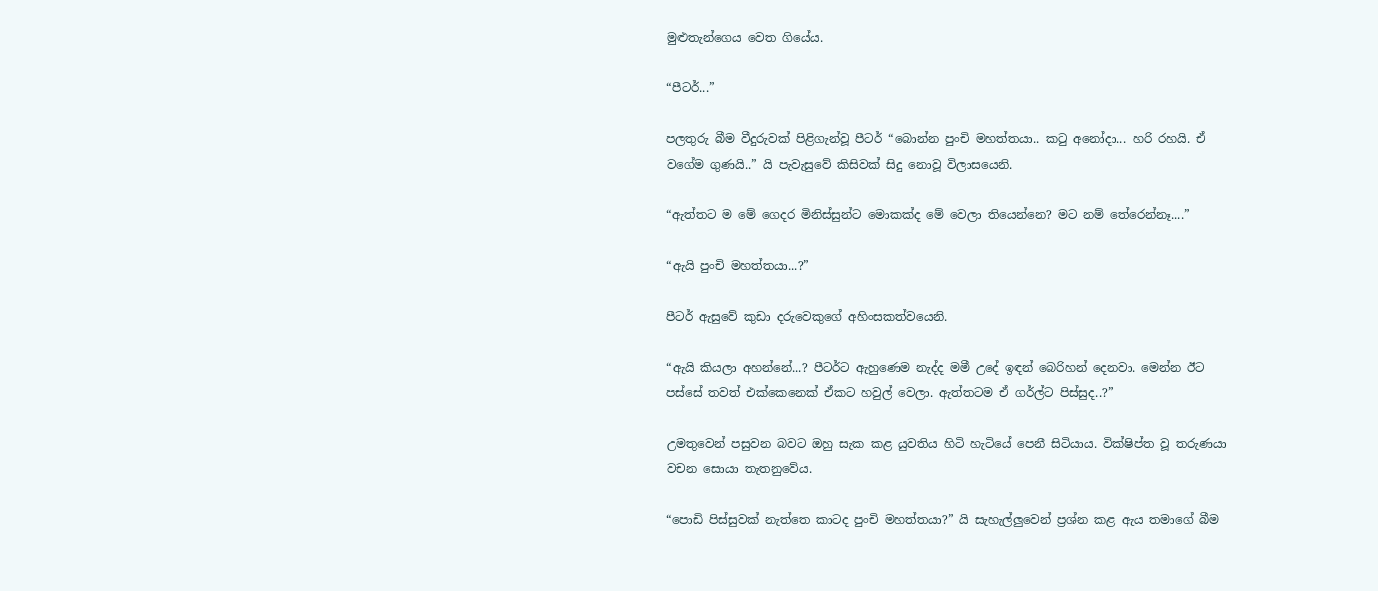මුළුතැන්ගෙය වෙත ගියේය.

“පීටර්...”

පලතුරු බීම වීදුරුවක් පිළිගැන්වූ පීටර් “බොන්න පුංචි මහත්තයා.. කටු අනෝදා... හරි රහයි. ඒ වගේම ගුණයි..” යි පැවැසුවේ කිසිවක් සිදු නොවූ විලාසයෙනි.

“ඇත්තට ම මේ ගෙදර මිනිස්සුන්ට මොකක්ද මේ වෙලා තියෙන්නෙ? මට නම් තේරෙන්නෑ....”

“ඇයි පුංචි මහත්තයා...?”

පීටර් ඇසුවේ කුඩා දරුවෙකුගේ අහිංසකත්වයෙනි.

“ඇයි කියලා අහන්නේ...? පීටර්ට ඇහුණෙම නැද්ද මමී උදේ ඉඳන් බෙරිහන් දෙනවා. මෙන්න ඊට පස්සේ තවත් එක්කෙනෙක් ඒකට හවුල් වෙලා. ඇත්තටම ඒ ගර්ල්ට පිස්සුද..?”

උමතුවෙන් පසුවන බවට ඔහු සැක කළ යුවතිය හිටි හැටියේ පෙනී සිටියාය. වික්ෂිප්ත වූ තරුණයා වචන සොයා තැතනුවේය.

“පොඩි පිස්සුවක් නැත්තෙ කාටද පුංචි මහත්තයා?” යි සැහැල්ලුවෙන් ප්‍රශ්න කළ ඇය තමාගේ බීම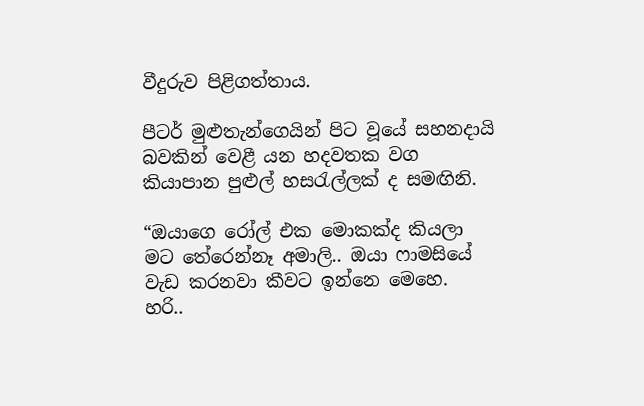වීදුරුව පිළිගත්තාය.

පීටර් මුළුතැන්ගෙයින් පිට වූයේ සහනදායි බවකින් වෙළී යන හදවතක වග කියාපාන පුළුල් හසරැල්ලක් ද සමඟිනි.

“ඔයාගෙ රෝල් එක මොකක්ද කියලා මට තේරෙන්නෑ අමාලි.. ඔයා ෆාමසියේ වැඩ කරනවා කීවට ඉන්නෙ මෙහෙ. හරි..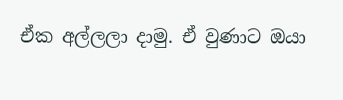ඒක අල්ලලා දාමු. ඒ වුණාට ඔයා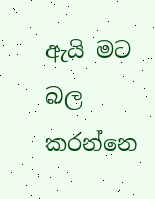ඇයි මට බල කරන්නෙ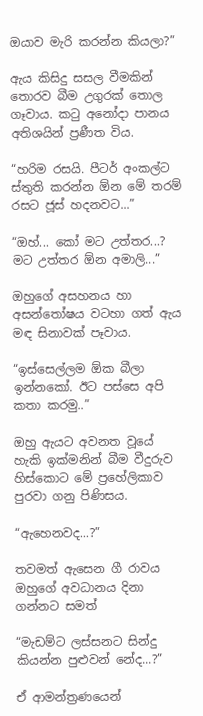ඔයාව මැරි කරන්න කියලා?”

ඇය කිසිදු සසල වීමකින් තොරව බීම උගුරක් තොල ගෑවාය. කටු අනෝදා පානය අතිශයින් ප්‍රණීත විය.

“හරිම රසයි. පීටර් අංකල්ට ස්තුති කරන්න ඕන මේ තරම් රසට ජූස් හදනවට...”

“ඔහ්... කෝ මට උත්තර...? මට උත්තර ඕන අමාලි...”

ඔහුගේ අසහනය හා අසන්තෝෂය වටහා ගත් ඇය මඳ සිනාවක් පෑවාය.

“ඉස්සෙල්ලම ඕක බීලා ඉන්නකෝ. ඊට පස්සෙ අපි කතා කරමු..”

ඔහු ඇයට අවනත වූයේ හැකි ඉක්මනින් බීම වීදුරුව හිස්කොට මේ ප්‍රහේලිකාව පුරවා ගනු පිණිසය.

“ඇහෙනවද...?”

තවමත් ඇසෙන ගී රාවය ඔහුගේ අවධානය දිනා ගන්නට සමත්

“මැඩම්ට ලස්සනට සින්දු කියන්න පුළුවන් නේද...?”

ඒ ආමන්ත්‍රණයෙන්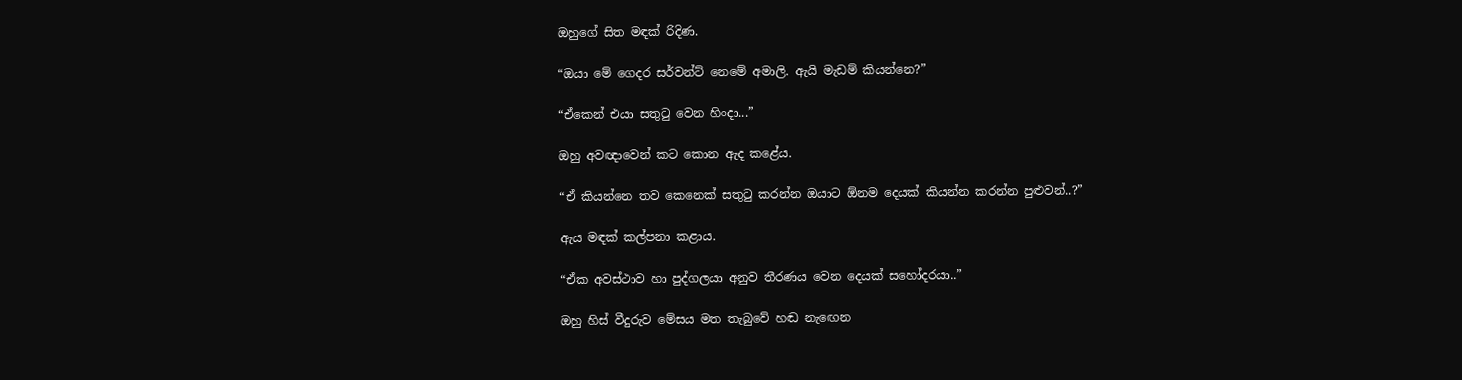ඔහුගේ සිත මඳක් රිදිණ.

“ඔයා මේ ගෙදර සර්වන්ට් නෙමේ අමාලි. ඇයි මැඩම් කියන්නෙ?”

“ඒකෙන් එයා සතුටු වෙන හිංදා...”

ඔහු අවඥාවෙන් කට කොන ඇද කළේය.

“ඒ කියන්නෙ තව කෙනෙක් සතුටු කරන්න ඔයාට ඕනම දෙයක් කියන්න කරන්න පුළුවන්..?”

ඇය මඳක් කල්පනා කළාය.

“ඒක අවස්ථාව හා පුද්ගලයා අනුව තීරණය වෙන දෙයක් සහෝදරයා..”

ඔහු හිස් වීදුරුව මේසය මත තැබුවේ හඬ නැ‍ඟෙන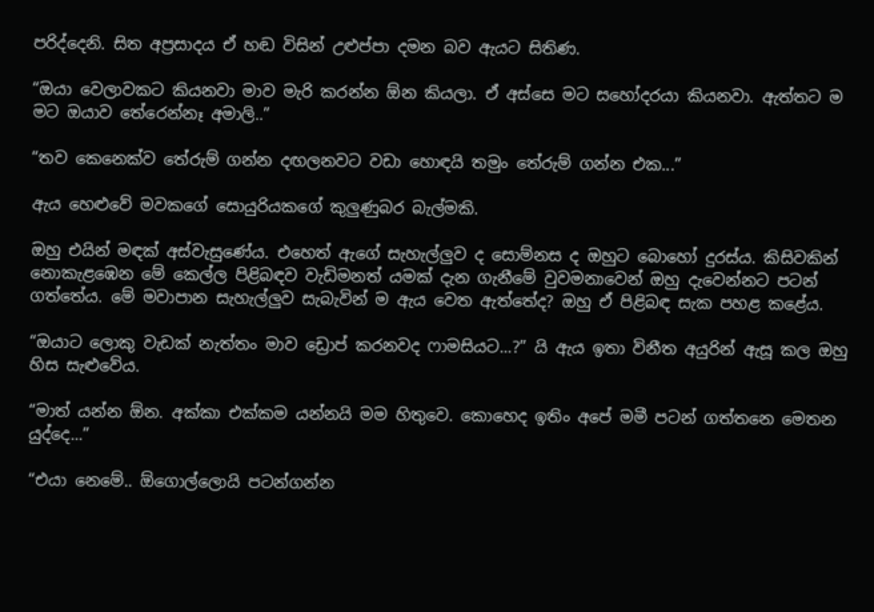පරිද්දෙනි. සිත අප්‍රසාදය ඒ හඬ විසින් උළුප්පා දමන බව ඇයට සිතිණ.

“ඔයා වෙලාවකට කියනවා මාව මැරි කරන්න ඕන කියලා. ඒ අස්සෙ මට සහෝදරයා කියනවා. ඇත්තට ම මට ඔයාව තේරෙන්නෑ අමාලි..”

“තව කෙනෙක්ව තේරුම් ගන්න දඟලනවට වඩා හොඳයි තමුං තේරුම් ගන්න එක...”

ඇය‍ හෙළුවේ මවකගේ සොයුරියකගේ කුලුණුබර බැල්මකි.

ඔහු එයින් මඳක් අස්වැසුණේය. එහෙත් ඇගේ සැහැල්ලුව ද සොම්නස ද ඔහුට බොහෝ දුරස්ය. කිසිවකින් නොකැළඹෙන මේ කෙල්ල පිළිබඳව වැඩිමනත් යමක් දැන ගැනීමේ වුවමනාවෙන් ඔහු දැවෙන්නට පටන් ගත්තේය. මේ මවාපාන සැහැල්ලුව සැබැවින් ම ඇය වෙත ඇත්තේද? ඔහු ඒ පිළිබඳ සැක පහළ කළේය.

“ඔයාට ලොකු වැඩක් නැත්තං මාව ඩ්‍රොප් කරනවද ෆාමසියට...?” යි ඇය ඉතා විනීත අයුරින් ඇසූ කල ඔහු හිස සැළුවේය.

“මාත් යන්න ඕන. අක්කා එක්කම යන්නයි මම හිතුවෙ. කොහෙද ඉතිං අපේ මමී පටන් ගත්තනෙ මෙතන යුද්දෙ...”

“එයා නෙමේ.. ඕගොල්ලොයි පටන්ගන්න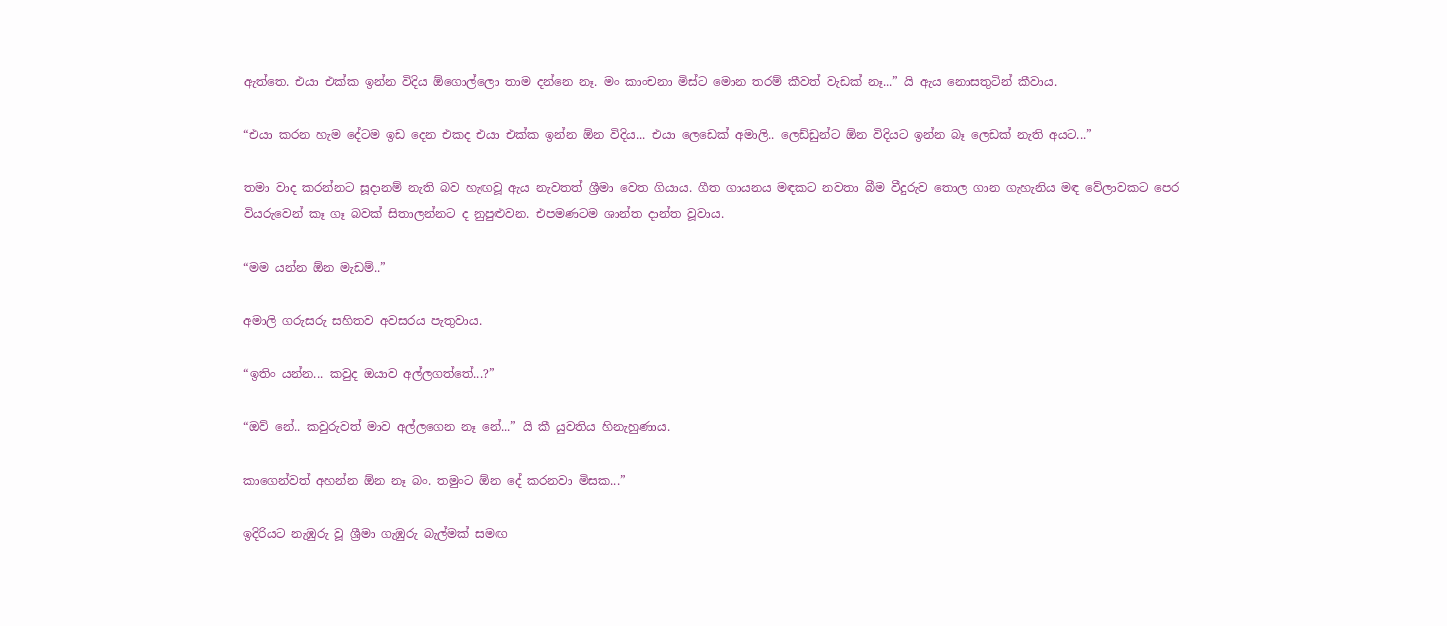ඇත්තෙ. එයා එක්ක ඉන්න විදිය ඕගොල්ලො තාම දන්නෙ නෑ. මං කාංචනා මිස්ට මොන තරම් කීවත් වැඩක් නෑ...” යි ඇය නොසතුටින් කීවාය.

“එයා කරන හැම දේටම ඉඩ දෙන එකද එයා එක්ක ඉන්න ඕන විදිය... එයා ලෙඩෙක් අමාලි.. ලෙඩ්ඩුන්ට ඕන විදියට ඉන්න බෑ ලෙඩක් නැති අයට...”

තමා වාද කරන්නට සූදානම් නැති බව හැඟවූ ඇය නැවතත් ශ්‍රීමා වෙත ගියාය. ගීත ගායනය මඳකට නවතා බීම වීදුරුව තොල ගාන ගැහැනිය මඳ වේලාවකට පෙර වියරුවෙන් කෑ ගෑ බවක් සිතාලන්නට ද නුපුළුවන. එපමණටම ශාන්ත දාන්ත වූවාය.

“මම යන්න ඕන මැඩම්..”

අමාලි ගරුසරු සහිතව අවසරය පැතුවාය.

“ඉතිං යන්න... කවුද ඔයාව අල්ලගත්තේ...?”

“ඔව් නේ.. කවුරුවත් මාව අල්ලගෙන නෑ නේ...” යි කී යුවතිය හිනැහුණාය.

කාගෙන්වත් අහන්න ඕන නෑ බං. තමුංට ඕන දේ කරනවා මිසක...”

ඉදිරියට නැඹුරු වූ ශ්‍රීමා ගැඹුරු බැල්මක් සමඟ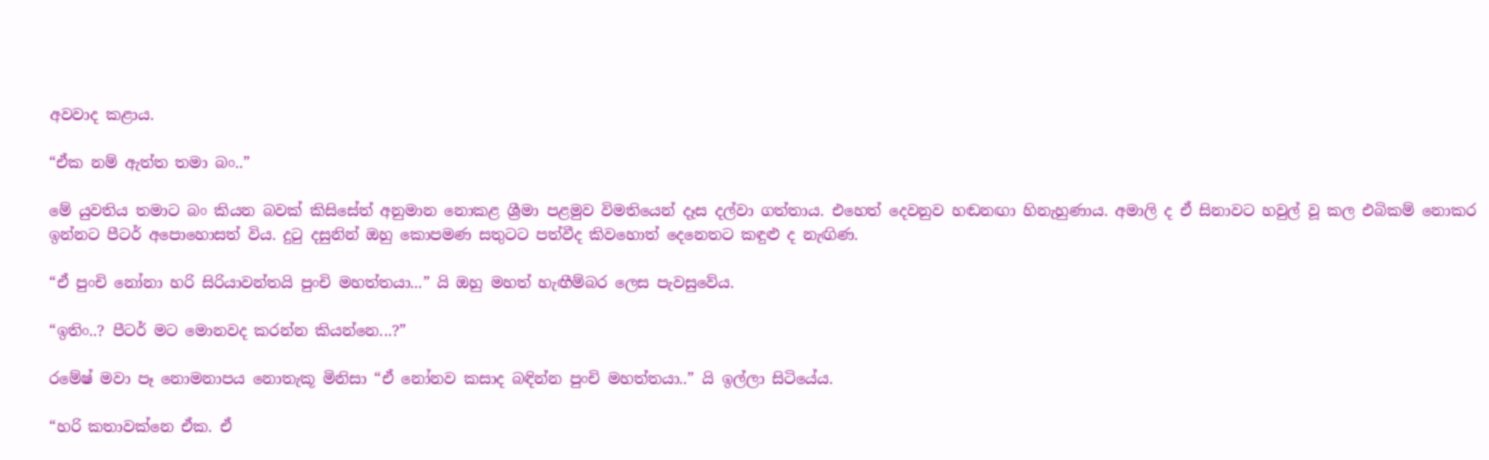අවවාද කළාය.

“ඒක නම් ඇත්ත තමා බං..”

මේ යුවතිය තමාට බං කියන බවක් කිසිසේත් අනුමාන නොකළ ශ්‍රීමා පළමුව විමතියෙන් දෑස දල්වා ගත්තාය. එහෙත් දෙවනුව හඬනඟා හිනැහුණාය. අමාලි ද ඒ සිනාවට හවුල් වූ කල එබිකම් නොකර ඉන්නට පීටර් අපොහොසත් විය. දුටු දසුනින් ඔහු කොපමණ සතුටට පත්වීද කිවහොත් දෙනෙතට කඳුළු ද නැඟිණ.

“ඒ පුංචි නෝනා හරි සිරියාවන්තයි පුංචි මහත්තයා...” යි ඔහු මහත් හැඟීම්බර ලෙස පැවසුවේය.

“ඉතිං..? පීටර් මට මොනවද කරන්න කියන්නෙ...?”

රමේෂ් මවා පෑ නොමනාපය නොතැකූ මිනිසා “ඒ නෝනව කසාද බඳින්න පුංචි මහත්තයා..” යි ඉල්ලා සිටියේය.

“හරි කතාවක්නෙ ඒක. ඒ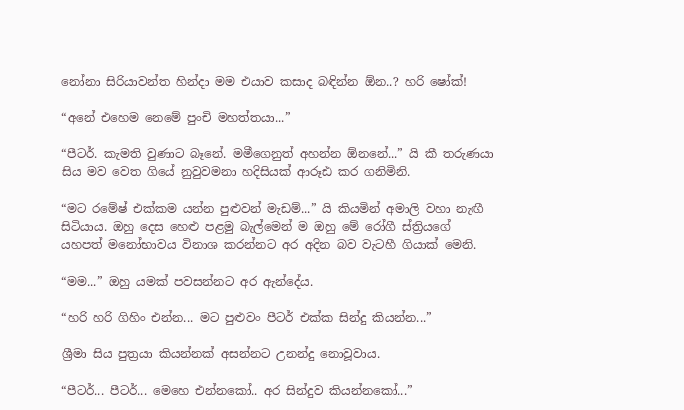නෝනා සිරියාවන්ත හින්දා මම එයාව කසාද බඳින්න ඕන..? හරි ෂෝක්!

“අනේ එහෙම නෙමේ පුංචි මහත්තයා...”

“පීටර්. කැමති වුණාට බෑනේ. මමීගෙනුත් අහන්න ඕනනේ...” යි කී තරුණයා සිය මව වෙත ගියේ නුවුවමනා හදිසියක් ආරූඪ කර ගනිමිනි.

“මට රමේෂ් එක්කම යන්න පුළුවන් මැඩම්...” යි කියමින් අමාලි වහා නැඟී සිටියාය. ඔහු දෙස හෙළු පළමු බැල්මෙන් ම ඔහු මේ රෝගී ස්ත්‍රියගේ යහපත් මනෝභාවය විනාශ කරන්නට අර අදින බව වැටහී ගියාක් මෙනි.

“මම...” ඔහු යමක් පවසන්නට අර ඇන්දේය.

“හරි හරි ගිහිං එන්න... මට පුළුවං පීටර් එක්ක සින්දු කියන්න...”

ශ්‍රීමා සිය පුත්‍රයා කියන්නක් අසන්නට උනන්දු නොවූවාය.

“පීටර්... පීටර්... මෙහෙ එන්නකෝ.. අර සින්දුව කියන්නකෝ...”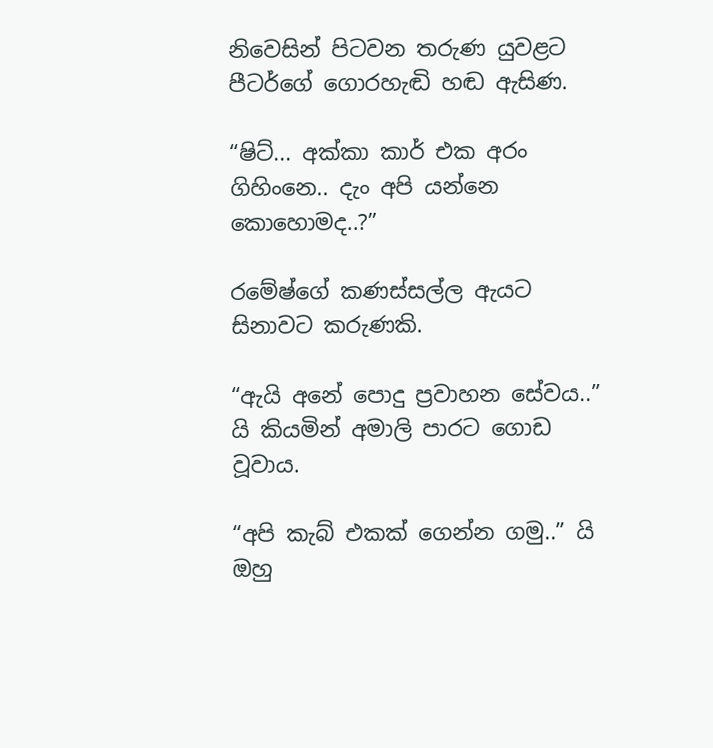නිවෙසින් පිටවන තරුණ යුවළට පීටර්ගේ ගොරහැඬි හඬ ඇසිණ.

“ෂිට්... අක්කා කාර් එක අරං ගිහිංනෙ.. දැං අපි යන්නෙ කොහොමද..?”

රමේෂ්ගේ කණස්සල්ල ඇයට සිනාවට කරුණකි.

“ඇයි අනේ පොදු ප්‍රවාහන සේවය..” යි කියමින් අමාලි පාරට ගොඩ වූවාය.

“අපි කැබ් එකක් ගෙන්න ගමු..” යි ඔහු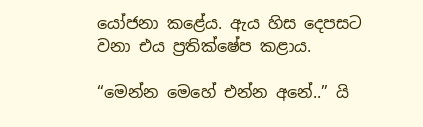යෝජනා කළේය. ඇය හිස දෙපසට වනා එය ප්‍රතික්ෂේප කළාය.

“මෙන්න මෙහේ එන්න අනේ..” යි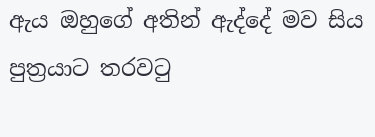ඇය ඔහුගේ අතින් ඇද්දේ මව සිය පුත්‍රයාට තරවටු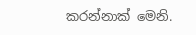කරන්නාක් මෙනි.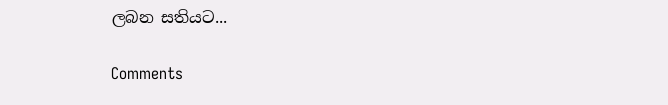ලබන සතියට‍...

Comments